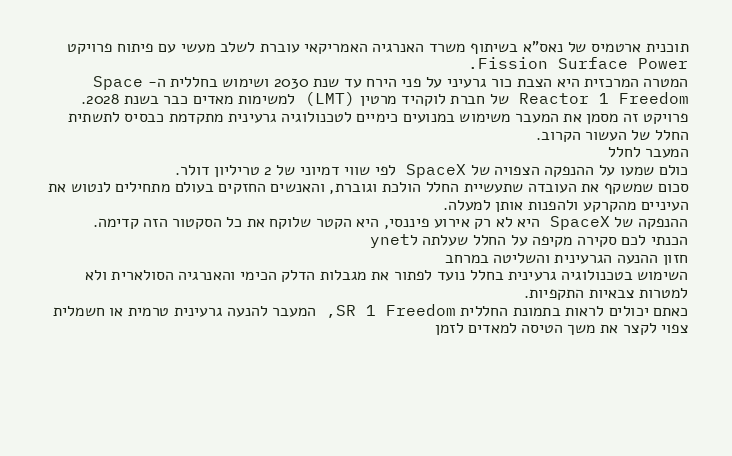תוכנית ארטמיס של נאס"א בשיתוף משרד האנרגיה האמריקאי עוברת לשלב מעשי עם פיתוח פרויקט Fission Surface Power.
המטרה המרכזית היא הצבת כור גרעיני על פני הירח עד שנת 2030 ושימוש בחללית ה- Space Reactor 1 Freedom של חברת לוקהיד מרטין (LMT) למשימות מאדים כבר בשנת 2028.
פרויקט זה מסמן את המעבר משימוש במנועים כימיים לטכנולוגיה גרעינית מתקדמת כבסיס לתשתית החלל של העשור הקרוב.
המעבר לחלל
כולם שמעו על ההנפקה הצפויה של SpaceX לפי שווי דמיוני של 2 טריליון דולר.
סכום שמשקף את העובדה שתעשיית החלל הולכת וגוברת, והאנשים החזקים בעולם מתחילים לנטוש את העיניים מהקרקע ולהפנות אותן למעלה.
ההנפקה של SpaceX היא לא רק אירוע פיננסי, היא הקטר שלוקח את כל הסקטור הזה קדימה.
הכנתי לכם סקירה מקיפה על החלל שעלתה לynet
חזון ההנעה הגרעינית והשליטה במרחב
השימוש בטכנולוגיה גרעינית בחלל נועד לפתור את מגבלות הדלק הכימי והאנרגיה הסולארית ולא למטרות צבאיות התקפיות.
כאתם יכולים לראות בתמונת החללית SR 1 Freedom, המעבר להנעה גרעינית טרמית או חשמלית צפוי לקצר את משך הטיסה למאדים לזמן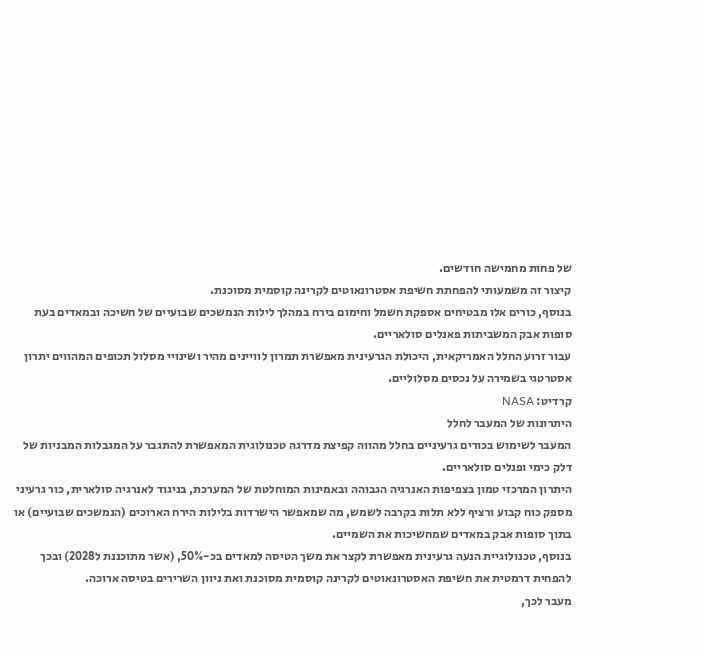של פחות מחמישה חודשים.
קיצור זה משמעותי להפחתת חשיפת אסטרונאוטים לקרינה קוסמית מסוכנת.
בנוסף, כורים אלו מבטיחים אספקת חשמל וחימום בירח במהלך לילות הנמשכים שבועיים של חשיכה ובמאדים בעת סופות אבק המשביתות פאנלים סולאריים.
עבור זרוע החלל האמריקאית, היכולת הגרעינית מאפשרת תמרון לוויינים מהיר ושינויי מסלול תכופים המהווים יתרון אסטרטגי בשמירה על נכסים מסלוליים.
קרדיט: NASA
היתרונות של המעבר לחלל
המעבר לשימוש בכורים גרעיניים בחלל מהווה קפיצת מדרגה טכנולוגית המאפשרת להתגבר על המגבלות המבניות של דלק כימי ופנלים סולאריים.
היתרון המרכזי טמון בצפיפות האנרגיה הגבוהה ובאמינות המוחלטת של המערכת, בניגוד לאנרגיה סולארית, כור גרעיני מספק כוח קבוע ורציף ללא תלות בקרבה לשמש, מה שמאפשר הישרדות בלילות הירח הארוכים (הנמשכים שבועיים) או בתוך סופות אבק במאדים שמחשיכות את השמיים.
בנוסף, טכנולוגיית הנעה גרעינית מאפשרת לקצר את משך הטיסה למאדים בכ-50%, (אשר מתוכננת ל2028) ובכך להפחית דרמטית את חשיפת האסטרונאוטים לקרינה קוסמית מסוכנת ואת ניוון השרירים בטיסה ארוכה.
מעבר לכך,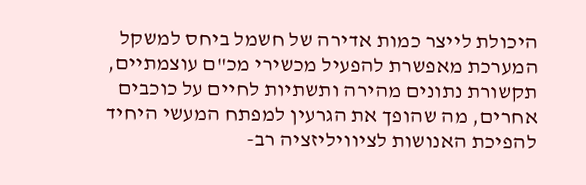היכולת לייצר כמות אדירה של חשמל ביחס למשקל המערכת מאפשרת להפעיל מכשירי מכ"ם עוצמתיים, תקשורת נתונים מהירה ותשתיות לחיים על כוכבים אחרים, מה שהופך את הגרעין למפתח המעשי היחיד להפיכת האנושות לציוויליזציה רב-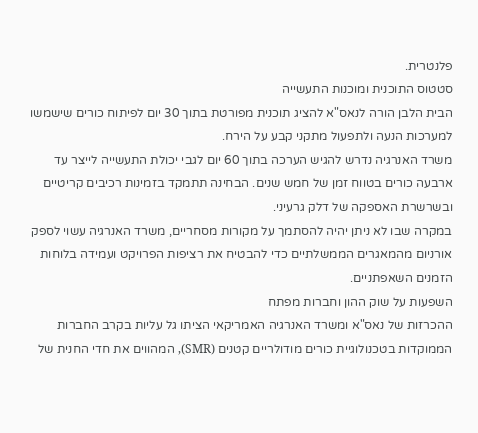פלנטרית.
סטטוס התוכנית ומוכנות התעשייה
הבית הלבן הורה לנאס"א להציג תוכנית מפורטת בתוך 30 יום לפיתוח כורים שישמשו למערכות הנעה ולתפעול מתקני קבע על הירח.
משרד האנרגיה נדרש להגיש הערכה בתוך 60 יום לגבי יכולת התעשייה לייצר עד ארבעה כורים בטווח זמן של חמש שנים. הבחינה תתמקד בזמינות רכיבים קריטיים ובשרשרת האספקה של דלק גרעיני.
במקרה שבו לא ניתן יהיה להסתמך על מקורות מסחריים, משרד האנרגיה עשוי לספק אורניום מהמאגרים הממשלתיים כדי להבטיח את רציפות הפרויקט ועמידה בלוחות הזמנים השאפתניים.
השפעות על שוק ההון וחברות מפתח
ההכרזות של נאס"א ומשרד האנרגיה האמריקאי הציתו גל עליות בקרב החברות הממוקדות בטכנולוגיית כורים מודולריים קטנים (SMR), המהווים את חדי החנית של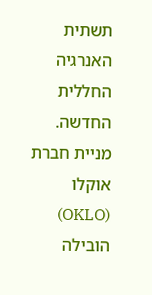תשתית האנרגיה החללית החדשה.
מניית חברת אוקלו (OKLO) הובילה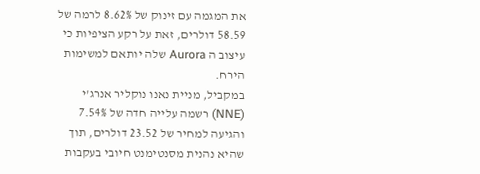את המגמה עם זינוק של 8.62% לרמה של 58.59 דולרים, זאת על רקע הציפיות כי עיצוב ה Aurora שלה יותאם למשימות הירח.
במקביל, מניית נאנו נוקליר אנרג'י (NNE) רשמה עלייה חדה של 7.54% והגיעה למחיר של 23.52 דולרים, תוך שהיא נהנית מסנטימנט חיובי בעקבות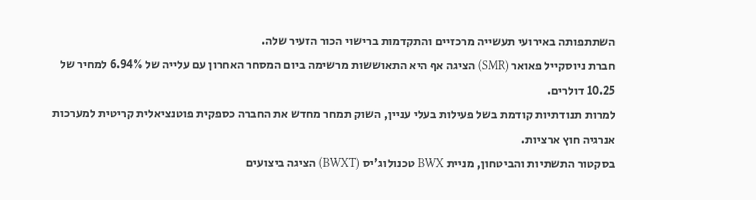השתתפותה באירועי תעשייה מרכזיים והתקדמות ברישוי הכור הזעיר שלה.
חברת ניוסקייל פאואר (SMR) הציגה אף היא התאוששות מרשימה ביום המסחר האחרון עם עלייה של 6.94% למחיר של 10.25 דולרים.
למרות תנודתיות קודמת בשל פעילות בעלי עניין, השוק תמחר מחדש את החברה כספקית פוטנציאלית קריטית למערכות אנרגיה חוץ ארציות.
בסקטור התשתיות והביטחון, מניית BWX טכנולוג'יס (BWXT) הציגה ביצועים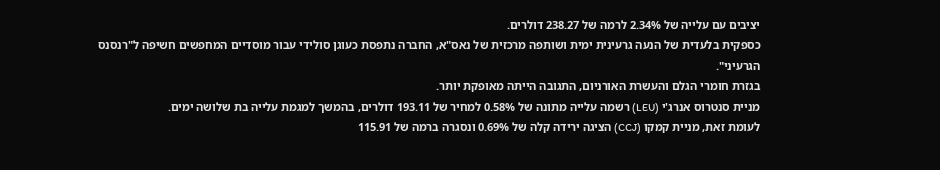יציבים עם עלייה של 2.34% לרמה של 238.27 דולרים.
כספקית בלעדית של הנעה גרעינית ימית ושותפה מרכזית של נאס"א, החברה נתפסת כעוגן סולידי עבור מוסדיים המחפשים חשיפה ל"רנסנס הגרעיני".
בגזרת חומרי הגלם והעשרת האורניום, התגובה הייתה מאופקת יותר.
מניית סנטרוס אנרג'י (LEU) רשמה עלייה מתונה של 0.58% למחיר של 193.11 דולרים, בהמשך למגמת עלייה בת שלושה ימים.
לעומת זאת, מניית קמקו (CCJ) הציגה ירידה קלה של 0.69% ונסגרה ברמה של 115.91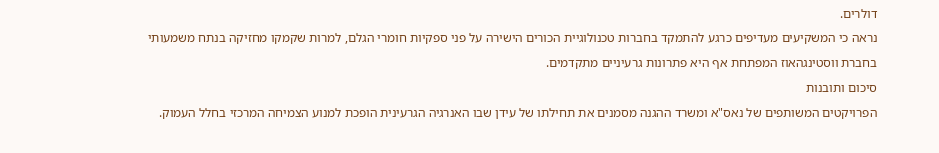דולרים.
נראה כי המשקיעים מעדיפים כרגע להתמקד בחברות טכנולוגיית הכורים הישירה על פני ספקיות חומרי הגלם, למרות שקמקו מחזיקה בנתח משמעותי בחברת ווסטינגהאוז המפתחת אף היא פתרונות גרעיניים מתקדמים.
סיכום ותובנות
הפרויקטים המשותפים של נאס"א ומשרד ההגנה מסמנים את תחילתו של עידן שבו האנרגיה הגרעינית הופכת למנוע הצמיחה המרכזי בחלל העמוק.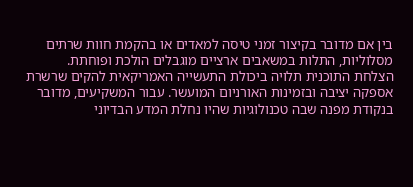בין אם מדובר בקיצור זמני טיסה למאדים או בהקמת חוות שרתים מסלוליות, התלות במשאבים ארציים מוגבלים הולכת ופוחתת.
הצלחת התוכנית תלויה ביכולת התעשייה האמריקאית להקים שרשרת אספקה יציבה ובזמינות האורניום המועשר. עבור המשקיעים, מדובר בנקודת מפנה שבה טכנולוגיות שהיו נחלת המדע הבדיוני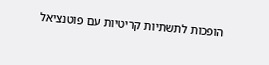הופכות לתשתיות קריטיות עם פוטנציאל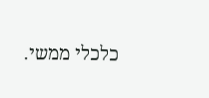כלכלי ממשי.